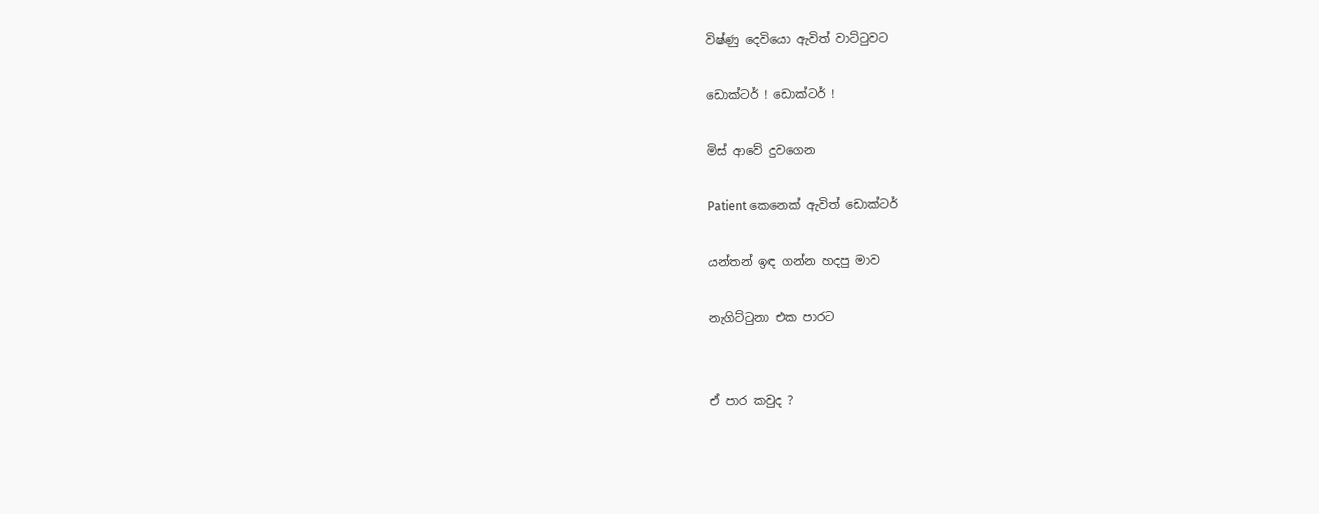විෂ්ණු දෙවියො ඇවිත් වාට්ටුවට

ඩොක්‍ටර් ! ඩොක්ටර් !

මිස් ආවේ දුවගෙන

Patient කෙනෙක් ඇවිත් ඩොක්ටර්

යන්තන් ඉඳ ගන්න හදපු මාව

නැගිට්ටුනා එක පාරට


ඒ පාර කවුද ?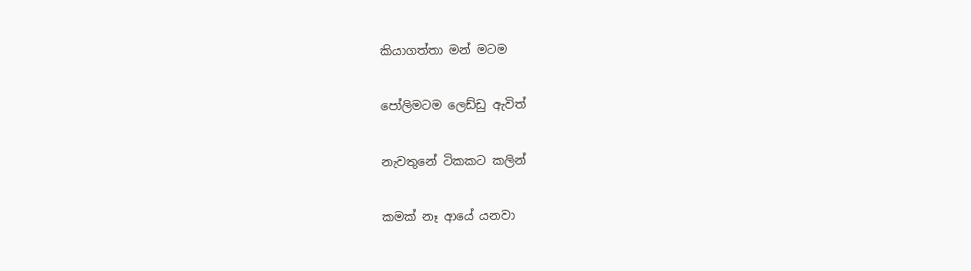කියාගත්තා මන් මටම

පෝලිමටම ලෙඩ්ඩු ඇවිත්

නැවතුනේ ටිකකට කලින්

කමක් නෑ ආයේ යනවා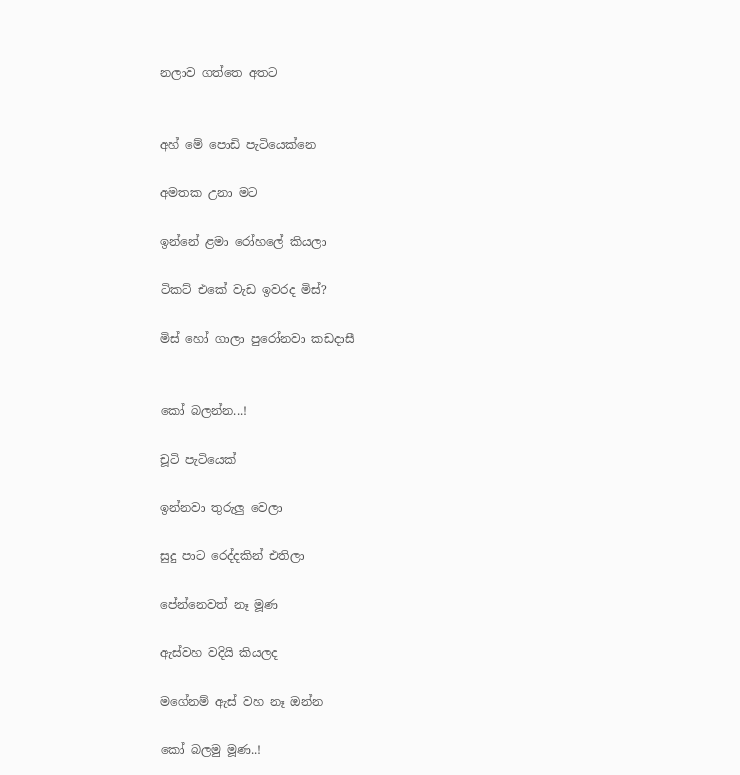නලාව ගත්තෙ අතට


අහ් මේ පොඩි පැටියෙක්නෙ

අමතක උනා මට

ඉන්නේ ළමා රෝහලේ කියලා

ටිකට් එකේ වැඩ ඉවරද මිස්?

මිස් හෝ ගාලා පුරෝනවා කඩදාසී


කෝ බලන්න...!

චූටි පැටියෙක්

ඉන්නවා තුරුලු වෙලා

සුදු පාට රෙද්දකින් එතිලා

පේන්නෙවත් නෑ මූණ

ඇස්වහ වදියි කියලද

මගේනම් ඇස් වහ නෑ ඔන්න

කෝ බලමු මූණ..!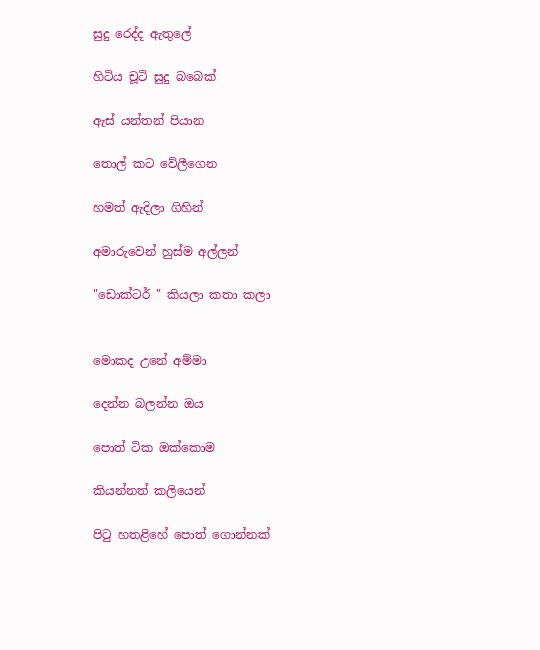සුදු රෙද්ද ඇතුලේ

හිටිය චූටි සුදු බබෙක්

ඇස් යන්තන් පියාන

තොල් කට වේලීගෙන

හමත් ඇදිලා ගිහින්

අමාරුවෙන් හුස්ම අල්ලන්

"ඩොක්ටර් " කියලා කතා කලා


මොකද උනේ අම්මා

දෙන්න බලන්න ඔය

පොත් ටික ඔක්කොම

කියන්නත් කලියෙන්

පිටු හතළිහේ පොත් ගොන්නක්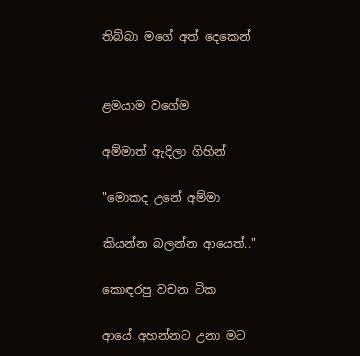තිබ්බා මගේ අත් දෙකෙන්


ළමයාම වගේම

අම්මාත් ඇදිලා ගිහින්

"මොකද උනේ අම්මා

කියන්න බලන්න ආයෙත්.."

කොඳරපු වචන ටික

ආයේ අහන්නට උනා මට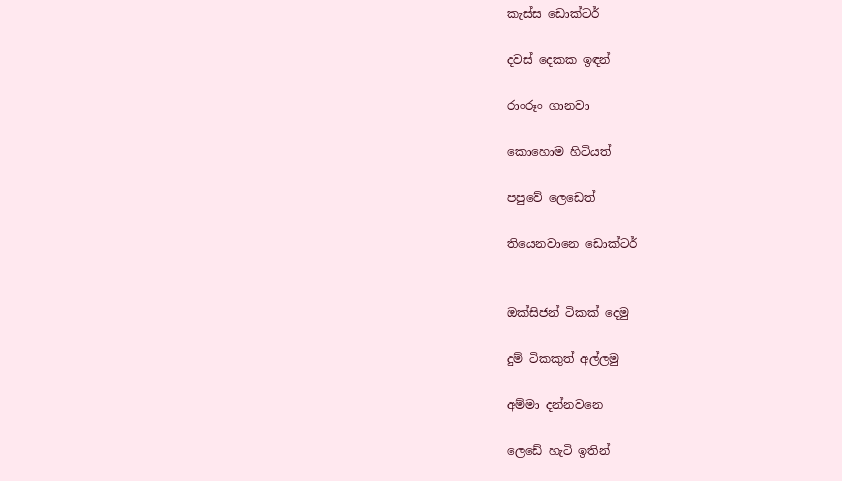කැස්ස ඩොක්ටර්

දවස් දෙකක ඉඳන්

රාංරූං ගානවා

කොහොම හිටියත්

පපුවේ ලෙඩෙත්

තියෙනවානෙ ඩොක්ටර්


ඔක්සිජන් ටිකක් දෙමු

දුම් ටිකකුත් අල්ලමු

අම්මා දන්නවනෙ

ලෙඩේ හැටි ඉතින්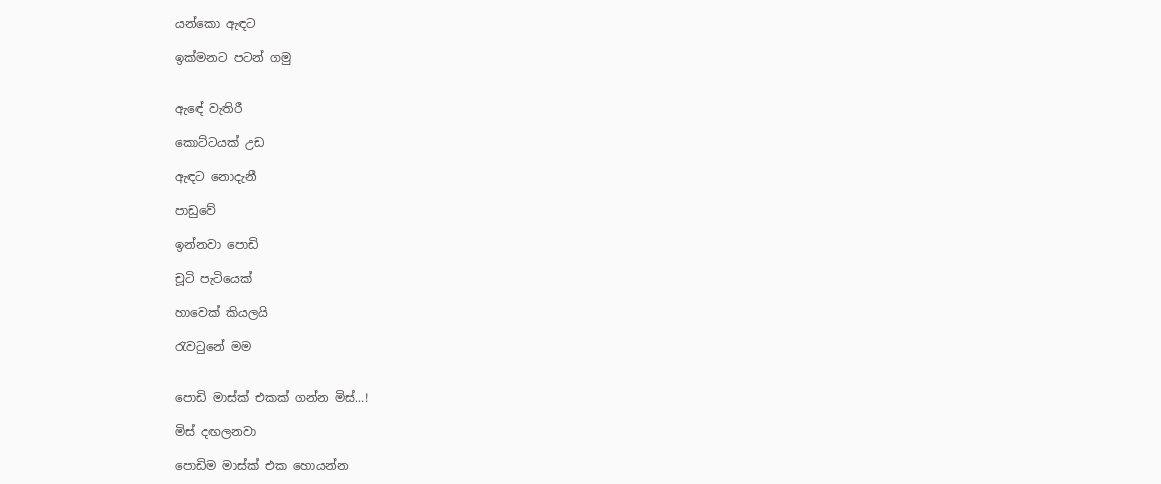යන්කො ඇඳට

ඉක්මනට පටන් ගමු


ඇඳේ වැතිරී

කොට්ටයක් උඩ

ඇඳට නොදැනී

පාඩුවේ

ඉන්නවා පොඩි

චූටි පැටියෙක්

හාවෙක් කියලයි

රැවටුනේ මම


පොඩි මාස්ක් එකක් ගන්න මිස්...!

මිස් දඟලනවා

පොඩිම මාස්ක් එක හොයන්න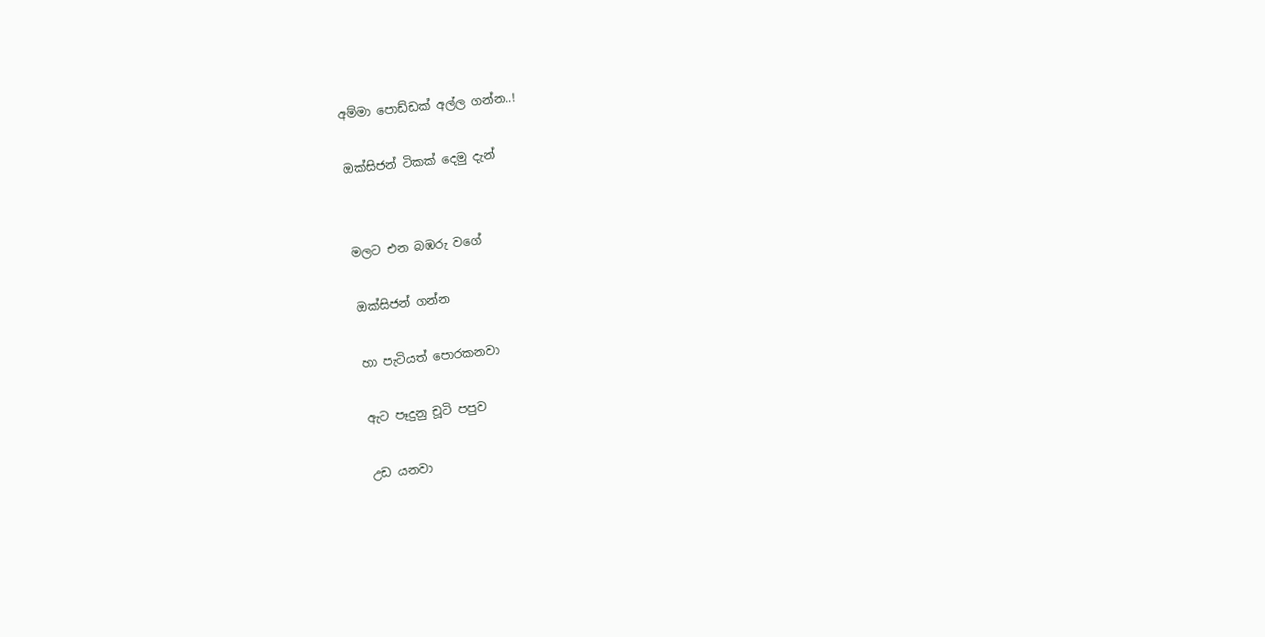අම්මා පොඩ්ඩක් අල්ල ගන්න..!

ඔක්සිජන් ටිකක් දෙමු දැන්


මලට එන බඹරු වගේ

ඔක්සිජන් ගන්න

හා පැටියත් පොරකනවා

ඇට පෑදුනු චූටි පපුව

උඩ යනවා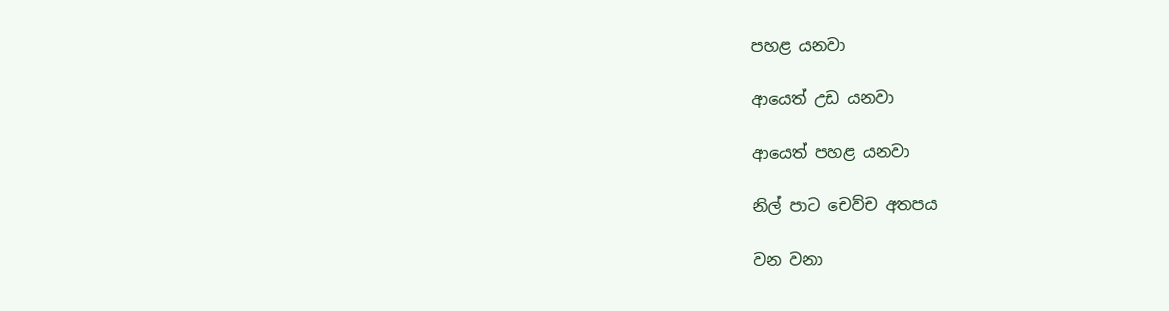පහළ යනවා

ආයෙත් උඩ යනවා

ආයෙත් පහළ යනවා

නිල් පාට චෙව්ච අතපය

වන වනා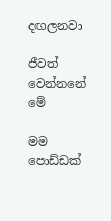දඟලනවා

ජීවත් වෙන්නනේ මේ

මම පොඩ්ඩක්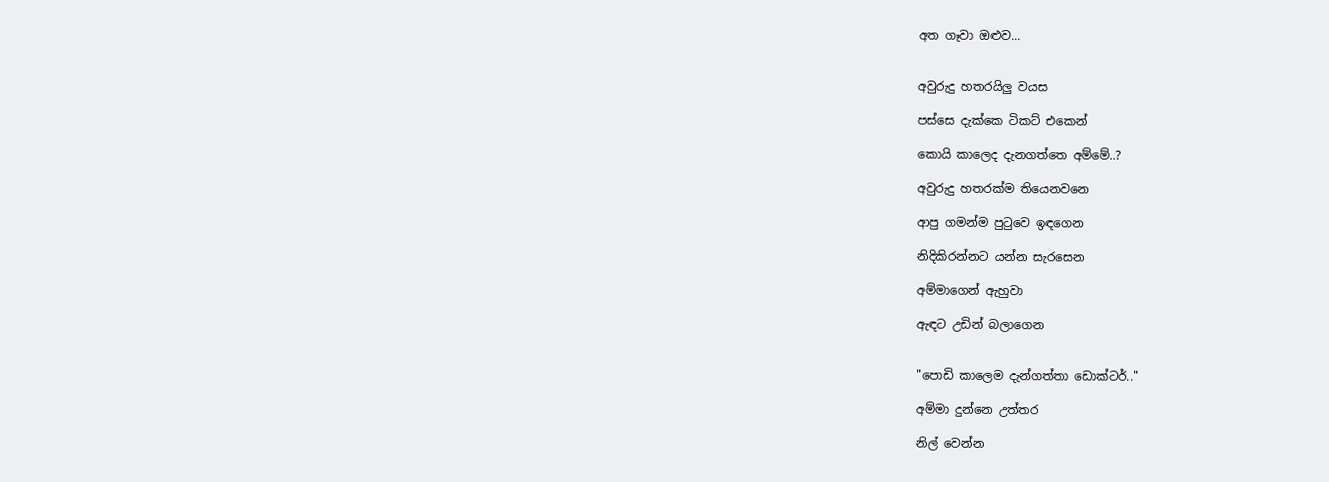අත ගෑවා ඔළුව...


අවුරුදු හතරයිලු වයස

පස්සෙ දැක්කෙ ටිකට් එකෙන්

කොයි කාලෙද දැනගත්තෙ අම්මේ..?

අවුරුදු හතරක්ම තියෙනවනෙ

ආපු ගමන්ම පුටුවෙ ඉඳගෙන

නිදිකිරන්නට යන්න සැරසෙන

අම්මාගෙන් ඇහුවා

ඇඳට උඩින් බලාගෙන


"පොඩි කාලෙම දැන්ගත්තා ඩොක්ටර්.."

අම්මා දුන්නෙ උත්තර

නිල් වෙන්න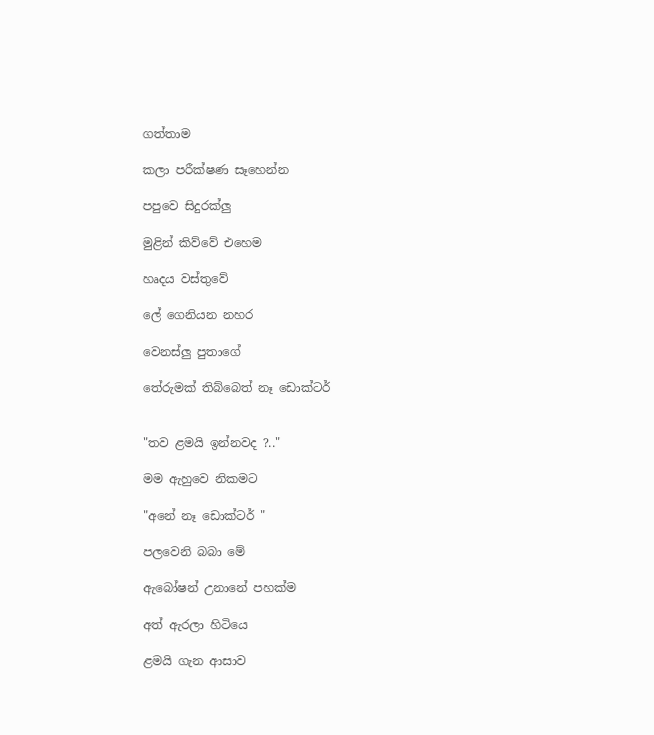ගත්තාම

කලා පරීක්ෂණ සෑහෙන්න

පපුවෙ සිදුරක්ලු

මුළින් කිව්වේ එහෙම

හෘදය වස්තුවේ

ලේ ගෙනියන නහර

වෙනස්ලු පුතාගේ

තේරුමක් තිබ්බෙත් නෑ ඩොක්ටර්


"තව ළමයි ඉන්නවද ?.."

මම ඇහුවෙ නිකමට

"අනේ නෑ ඩොක්ටර් "

පලවෙනි බබා මේ

ඇබෝෂන් උනානේ පහක්ම

අත් ඇරලා හිටියෙ

ළමයි ගැන ආසාව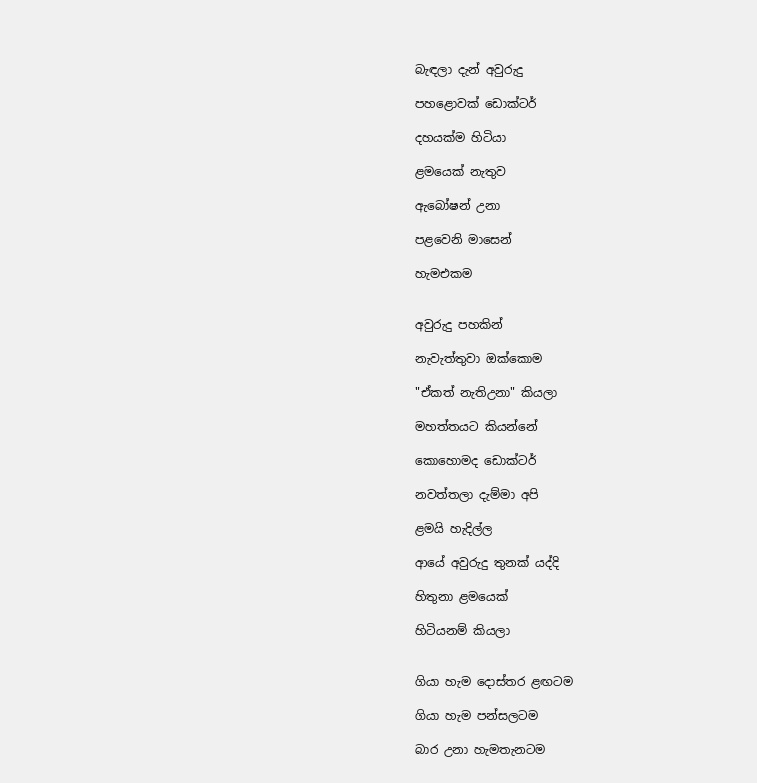බැඳලා දැන් අවුරුදු

පහළොවක් ඩොක්ටර්

දහයක්ම හිටියා

ළමයෙක් නැතුව

ඇබෝෂන් උනා

පළවෙනි මාසෙන්

හැමඑකම


අවුරුදු පහකින්

නැවැත්තුවා ඔක්කොම

"ඒකත් නැතිඋනා" කියලා

මහත්තයට කියන්නේ

කොහොමද ඩොක්ටර්

නවත්තලා දැම්මා අපි

ළමයි හැදිල්ල

ආයේ අවුරුදු තුනක් යද්දි

හිතුනා ළමයෙක්

හිටියනම් කියලා


ගියා හැම දොස්තර ළඟටම

ගියා හැම පන්සලටම

බාර උනා හැමතැනටම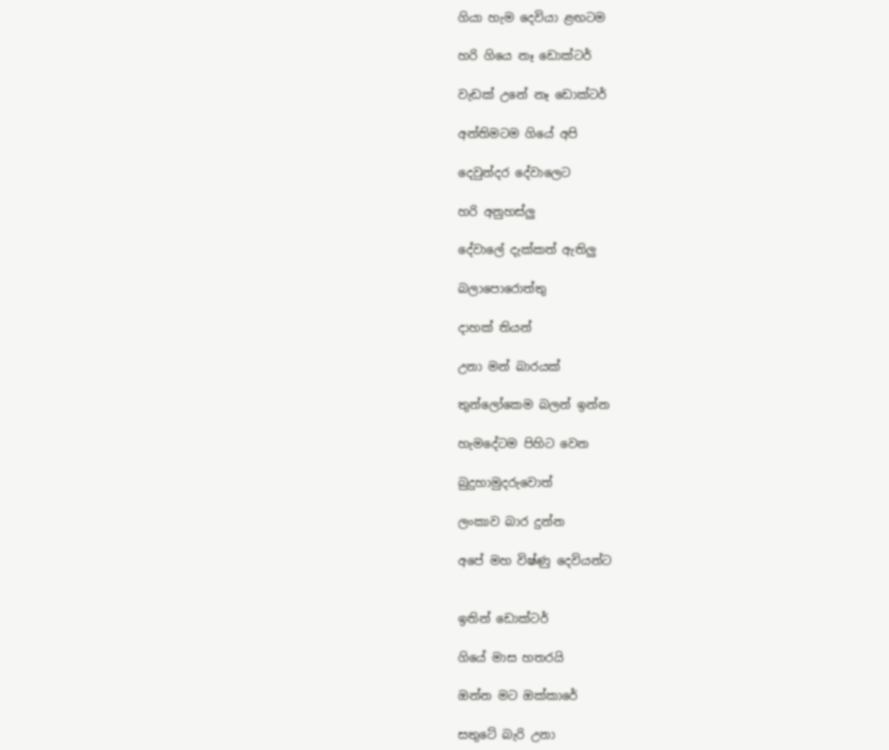ගියා හැම දෙවියා ළඟටම

හරි ගියෙ නෑ ඩොක්ටර්

වැඩක් උනේ නෑ ඩොක්ටර්

අන්තිමටම ගියේ අපි

දෙවුන්දර දේවාලෙට

හරි අනුහස්ලු

දේවාලේ දැක්කත් ඇතිලු

බලාපොරොත්තු

දාහක් තියන්

උනා මන් බාරයක්

තුන්ලෝකෙම බලන් ඉන්න

හැමදේටම පිහිට වෙන

බුදුහාමුදරුවොත්

ලංකාව බාර දුන්න

අපේ මහ විෂ්ණු දෙවියන්ට


ඉතින් ඩොක්ටර්

ගියේ මාස හතරයි

ඔන්න මට ඔක්කාරේ

සතුටේ බැරි උනා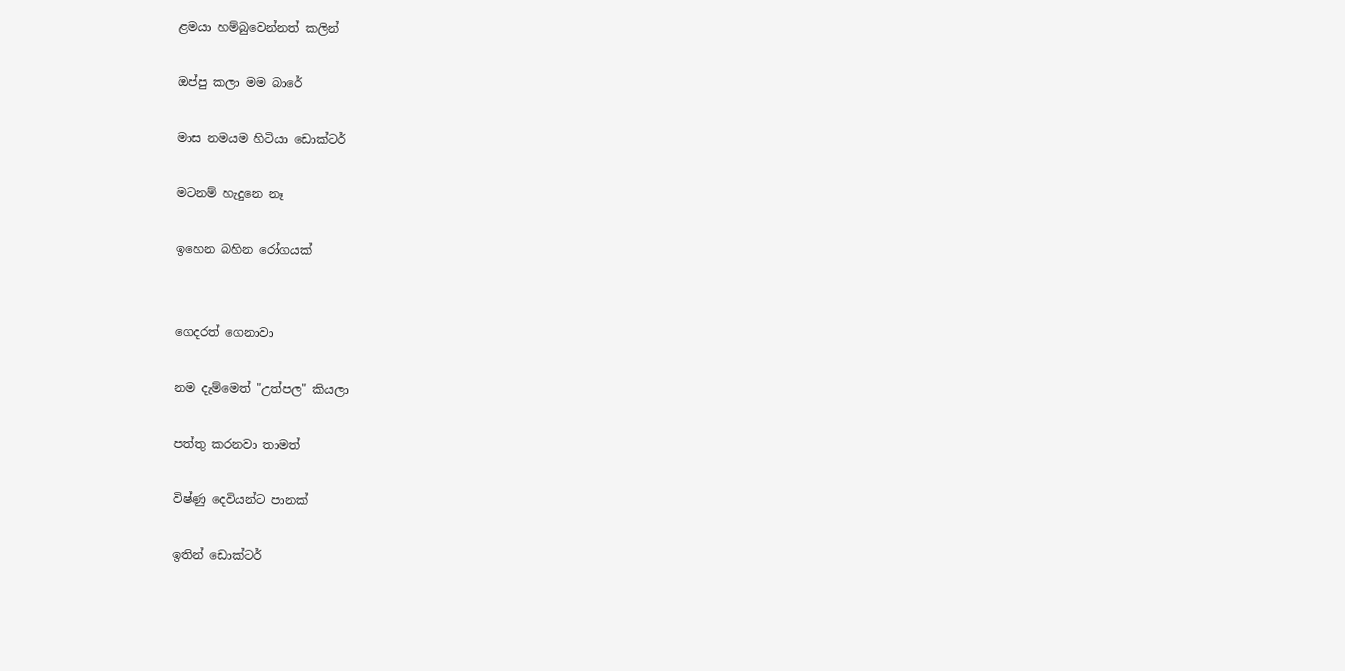ළමයා හම්බුවෙන්නත් කලින්

ඔප්පු කලා මම බාරේ

මාස නමයම හිටියා ඩොක්ටර්

මටනම් හැදුනෙ නෑ

ඉහෙන බහින රෝගයක්


ගෙදරත් ගෙනාවා

නම දැම්මෙත් "උත්පල" කියලා

පත්තු කරනවා තාමත්

විෂ්ණු දෙවියන්ට පානක්

ඉතින් ඩොක්ටර්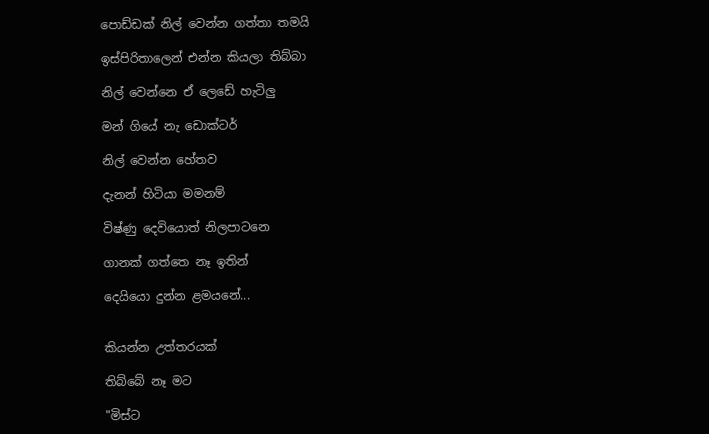පොඩ්ඩක් නිල් වෙන්න ගත්තා තමයි

ඉස්පිරිතාලෙන් එන්න කියලා තිබ්බා

නිල් වෙන්නෙ ඒ ලෙඩේ හැටිලු

මන් ගියේ නැ ඩොක්ටර්

නිල් වෙන්න හේතව

දැනන් හිටියා මමනම්

විෂ්ණු දෙවියොත් නිලපාටනෙ

ගානක් ගත්තෙ නෑ ඉතින්

දෙයියො දුන්න ළමයනේ...


කියන්න උත්තරයක්

තිබ්බේ නෑ මට

"මිස්ට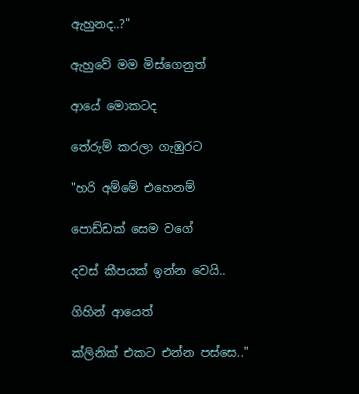ඇහුනද..?"

ඇහුවේ මම මිස්ගෙනුත්

ආයේ මොකටද

තේරුම් කරලා ගැඹුරට

"හරි අම්මේ එහෙනම්

පොඩ්ඩක් සෙම වගේ

දවස් කීපයක් ඉන්න වෙයි..

ගිහින් ආයෙත්

ක්ලිනික් එකට එන්න පස්සෙ.."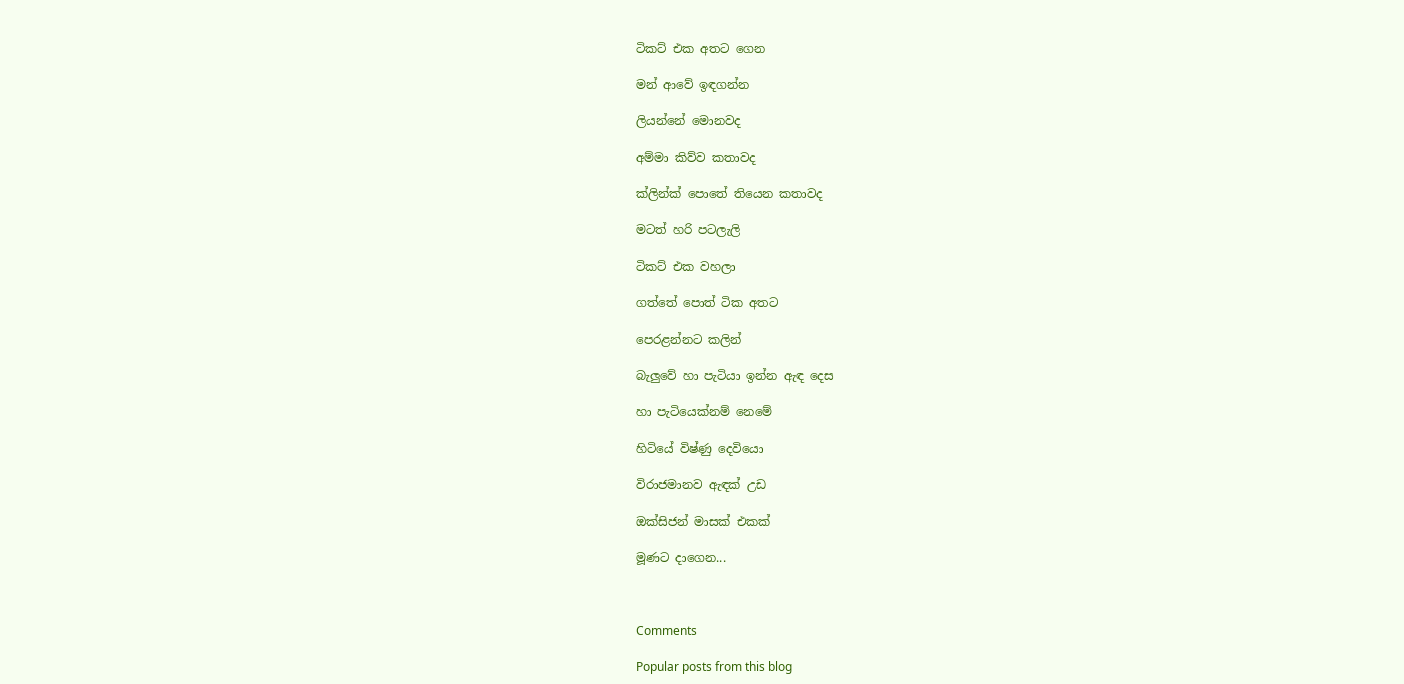ටිකට් එක අතට ගෙන

මන් ආවේ ඉඳගන්න

ලියන්නේ මොනවද

අම්මා කිව්ව කතාවද

ක්ලින්ක් පොතේ තියෙන කතාවද

මටත් හරි පටලැලි

ටිකට් එක වහලා

ගත්තේ පොත් ටික අතට

පෙරළන්නට කලින්

බැලුවේ හා පැටියා ඉන්න ඇඳ දෙස

හා පැටියෙක්නම් නෙමේ

හිටියේ විෂ්ණු දෙවියො

විරාජමානව ඇඳක් උඩ

ඔක්සිජන් මාසක් එකක්

මූණට දාගෙන...



Comments

Popular posts from this blog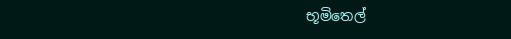භූමිතෙල්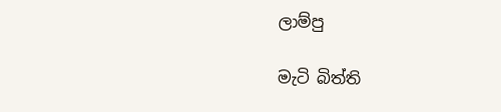ලාම්පු

මැටි බිත්ති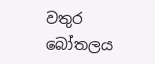වතුර බෝතලය